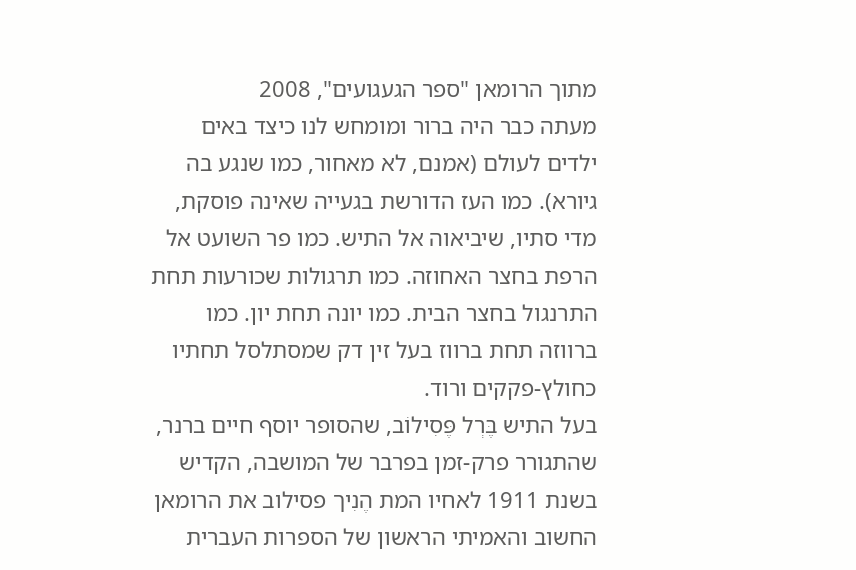מתוך הרומאן "ספר הגעגועים", 2008
מעתה כבר היה ברור ומומחש לנו כיצד באים ילדים לעולם (אמנם, לא מאחור, כמו שנגע בה גיורא). כמו העז הדורשת בגעייה שאינה פוסקת, מדי סתיו, שיביאוה אל התיש. כמו פר השועט אל הרפת בחצר האחוזה. כמו תרגולות שכורעות תחת התרנגול בחצר הבית. כמו יונה תחת יון. כמו ברווזה תחת ברווז בעל זין דק שמסתלסל תחתיו כחולץ-פקקים ורוד.
בעל התיש בֶּרְל פֶּסִילוֹב, שהסופר יוסף חיים ברנר, שהתגורר פרק-זמן בפרבר של המושבה, הקדיש בשנת 1911 לאחיו המת הֶנִיך פסילוב את הרומאן החשוב והאמיתי הראשון של הספרות העברית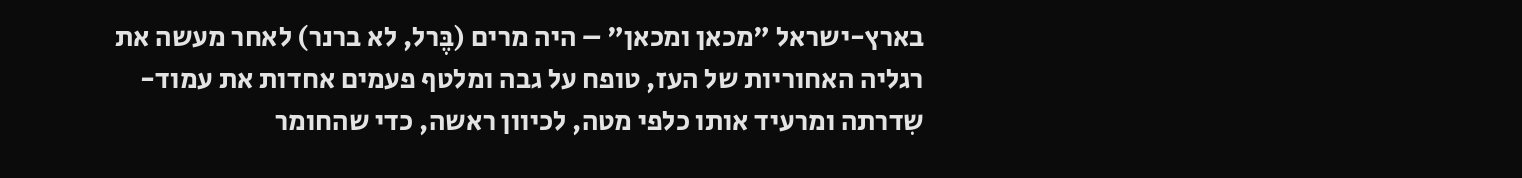בארץ-ישראל "מכאן ומכאן" – היה מרים (בֶּרל, לא ברנר) לאחר מעשה את רגליה האחוריות של העז, טופח על גבה ומלטף פעמים אחדות את עמוד-שִדרתה ומרעיד אותו כלפי מטה, לכיוון ראשה, כדי שהחומר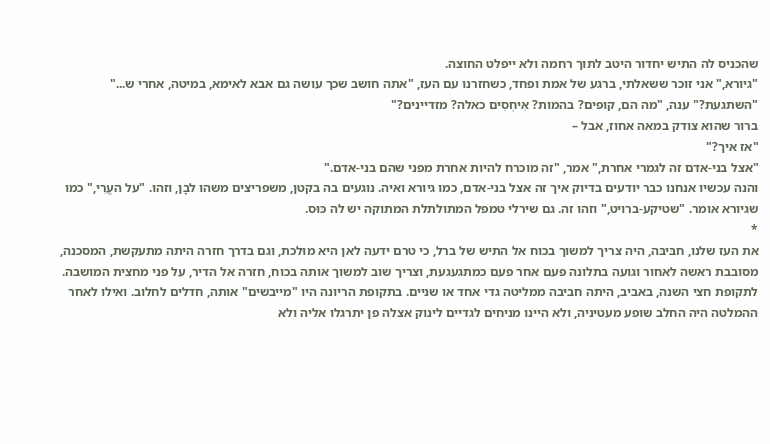שהכניס לה התיש יחדור היטב לתוך רחמה ולא ייפלט החוצה.
"גיורא," אני זוכר ששאלתי, ברגע של אמת ופחד, כשחזרנו עם העז, "אתה חושב שכך עושה גם אבא לאימא, במיטה, אחרי ש..."
"השתגעת?" ענה, "מה הם, קופים? בהמות? אִיחְסִים כאלה? מזדיינים?"
ברור שהוא צודק במאה אחוז, אבל –
"אז איך?"
"אצל בני-אדם זה לגמרי אחרת," אמר, "זה מוכרח להיות אחרת מפני שהם בני-אדם."
והנה עכשיו אנחנו כבר יודעים בדיוק איך זה אצל בני-אדם, כמו גיורא ואיה. נוגעים בה בקטן, משפריצים משהו לבָן, וזהו. "על העֱרִי," כמו שגיורא אומר. "שטיקע-ברויט," וזהו זה. גם שירלי טמפל המתולתלת המתוקה יש לה כּוּס.
*
את העז שלנו, חבּיבּה, היה צריך למשוך בכוח אל התיש של ברל, כי טרם ידעה לאן היא מוּלכת, וגם בדרך חזרה היתה מתעקשת, המסכנה, מסובבת ראשה לאחור וגועה בתלונה פעם אחר פעם כמתגעגעת, וצריך שוב למשוך אותה בכוח, חזרה אל הדיר, על פני מחצית המושבה.
לתקופת חצי השנה, באביב, היתה חביבה ממליטה גדי אחד או שניים. בתקופת הריונה היו "מייבשים" אותה, חדלים לחלוב. ואילו לאחר ההמלטה היה החלב שופע מעטיניה, ולא היינו מניחים לגדיים לינוק אצלה פן יתרגלו אליה ולא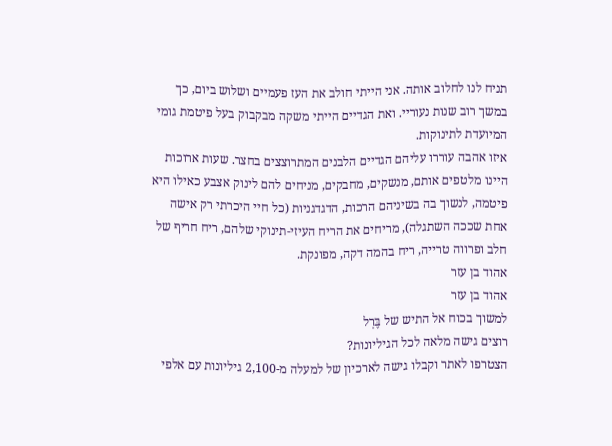תניח לנו לחלוב אותה. אני הייתי חולב את העז פעמיים ושלוש ביום, כך במשך רוב שנות נעוריי. ואת הגדיים הייתי משקה מבקבוק בעל פיטמת גומי המיועדת לתינוקות.
איזו אהבה עוררו עליהם הגדיים הלבנים המתרוצצים בחצר. שעות ארוכות היינו מלטפים אותם, מנשקים, מחבקים, מניחים להם לינוק אצבע כאילו היא פיטמה, לנשוך בה בשיניהם הרכות, הדגדגניות (כל חיי היכרתי רק אישה אחת שככה השתגלה), מריחים את הריח העיזי-תינוקי שלהם, ריח חריף של חלב ופרווה טרייה, ריח בהמה דקה, מפונקת.
אהוד בן עזר
אהוד בן עזר
למשוך בכוח אל התיש של בֶּרְל
רוצים גישה מלאה לכל הגיליונות?
הצטרפו לאתר וקבלו גישה לארכיון של למעלה מ-2,100 גיליונות עם אלפי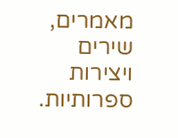מאמרים, שירים ויצירות ספרותיות.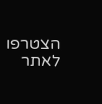הצטרפו לאתר